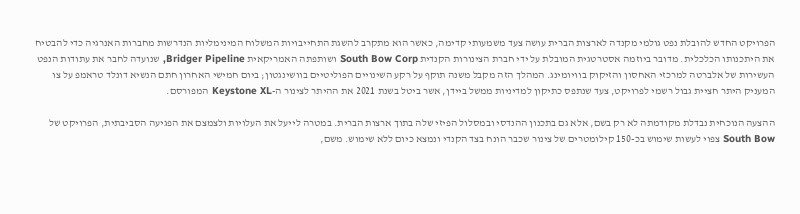הפרויקט החדש להובלת נפט גולמי מקנדה לארצות הברית עושה צעד משמעותי קדימה, כאשר הוא מתקרב להשגת התחייבויות המשלוח המינימליות הנדרשות מחברות האנרגיה כדי להבטיח את היתכנותו הכלכלית. מדובר ביוזמה אסטרטגית המובלת על ידי חברת הצינורות הקנדית South Bow Corp ושותפתה האמריקאית Bridger Pipeline, שנועדה לחבר את עתודות הנפט העשירות של אלברטה למרכזי האחסון והזיקוק בוויומינג. המהלך הזה מקבל משנה תוקף על רקע השינויים הפוליטיים בוושינגטון; ביום חמישי האחרון חתם הנשיא דונלד טראמפ על צו המעניק היתר חציית גבול רשמי לפרויקט, צעד שנתפס כתיקון למדיניות ממשל ביידן, אשר ביטל בשנת 2021 את ההיתר לצינור ה-Keystone XL המפורסם.

ההצעה הנוכחית נבדלת מקודמתה לא רק בשם, אלא גם בתכנון ההנדסי ובמסלול הפיזי שלה בתוך ארצות הברית. במטרה לייעל את העלויות ולצמצם את הפגיעה הסביבתית, הפרויקט של South Bow צפוי לעשות שימוש בכ-150 קילומטרים של צינור שכבר הונח בצד הקנדי ונמצא כיום ללא שימוש. משם,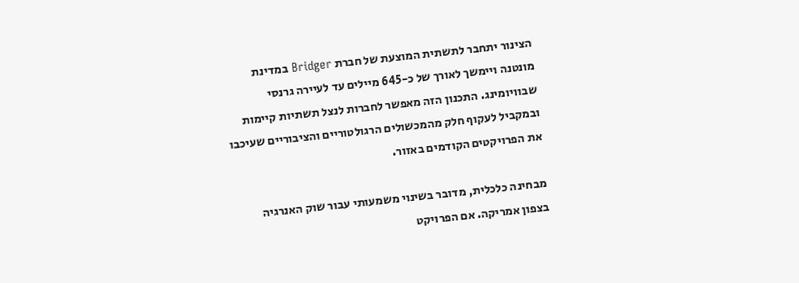הצינור יתחבר לתשתית המוצעת של חברת Bridger במדינת מונטנה ויימשך לאורך של כ-645 מיילים עד לעיירה גרנסי שבוויומינג. התכנון הזה מאפשר לחברות לנצל תשתיות קיימות ובמקביל לעקוף חלק מהמכשולים הרגולטוריים והציבוריים שעיכבו את הפרויקטים הקודמים באזור.

מבחינה כלכלית, מדובר בשינוי משמעותי עבור שוק האנרגיה בצפון אמריקה. אם הפרויקט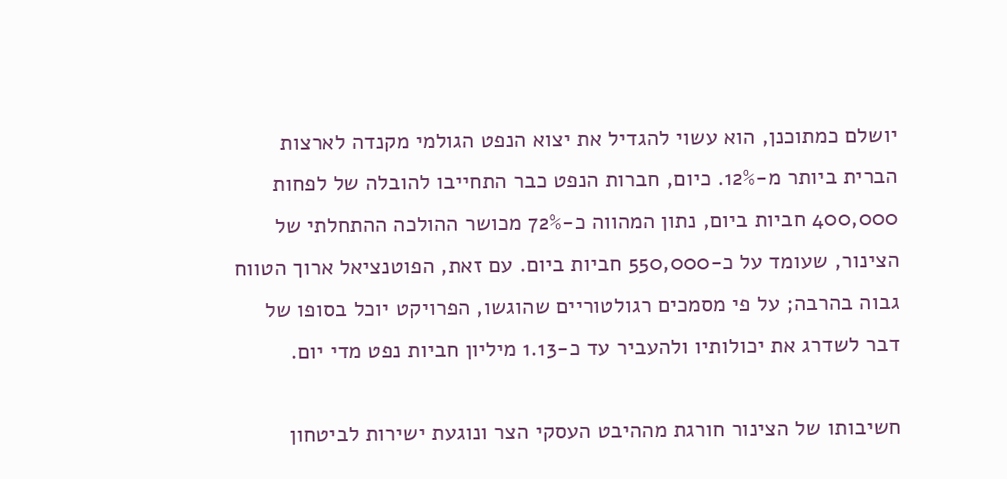יושלם כמתוכנן, הוא עשוי להגדיל את יצוא הנפט הגולמי מקנדה לארצות הברית ביותר מ-12%. כיום, חברות הנפט כבר התחייבו להובלה של לפחות 400,000 חביות ביום, נתון המהווה כ-72% מכושר ההולכה ההתחלתי של הצינור, שעומד על כ-550,000 חביות ביום. עם זאת, הפוטנציאל ארוך הטווח גבוה בהרבה; על פי מסמכים רגולטוריים שהוגשו, הפרויקט יוכל בסופו של דבר לשדרג את יכולותיו ולהעביר עד כ-1.13 מיליון חביות נפט מדי יום.

חשיבותו של הצינור חורגת מההיבט העסקי הצר ונוגעת ישירות לביטחון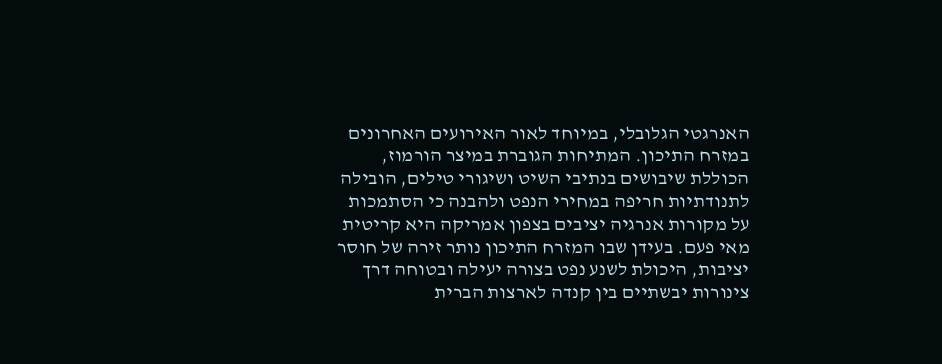האנרגטי הגלובלי, במיוחד לאור האירועים האחרונים במזרח התיכון. המתיחות הגוברת במיצר הורמוז, הכוללת שיבושים בנתיבי השיט ושיגורי טילים, הובילה לתנודתיות חריפה במחירי הנפט ולהבנה כי הסתמכות על מקורות אנרגיה יציבים בצפון אמריקה היא קריטית מאי פעם. בעידן שבו המזרח התיכון נותר זירה של חוסר יציבות, היכולת לשנע נפט בצורה יעילה ובטוחה דרך צינורות יבשתיים בין קנדה לארצות הברית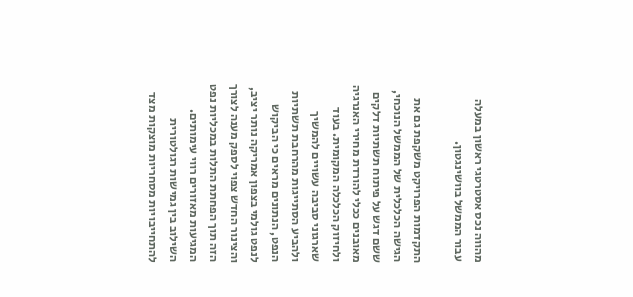מהווה נכס אסטרטגי ראשון במעלה עבור הממשל בוושינגטון.

התקדמות הפרויקט משקפת גם את הגישה הכלכלית של הממשל הנוכחי, ששם דגש על פיתוח תשתיות דלקים מאובנים ככלי להורדת מחירי האנרגיה ולחיזוק הכלכלה המקומית. בעוד שארגוני סביבה עשויים להמשיך ולהביע הסתייגות מהרחבת תשתיות הנפט, הנתונים מראים כי הביקוש לנפט גולמי בצפון אמריקה נותר יציב, והצינור החדש צפוי לספק מענה לצורך הזה תוך הפחתת התלות במכליות נפט המגיעות מאזורים רווי עימותים. השילוב בין גמישות רגולטורית להתחייבויות מסחריות מוצקות מצד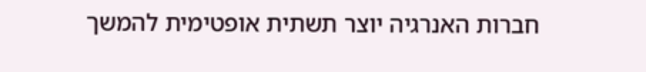חברות האנרגיה יוצר תשתית אופטימית להמשך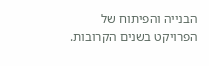הבנייה והפיתוח של הפרויקט בשנים הקרובות.